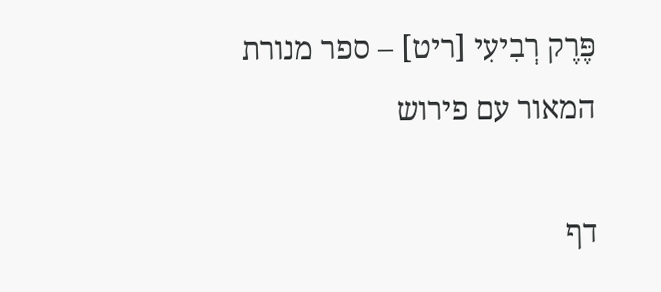פֶּרֶק רְבִיעִי [ריט] – ספר מנורת המאור עם פירוש

דף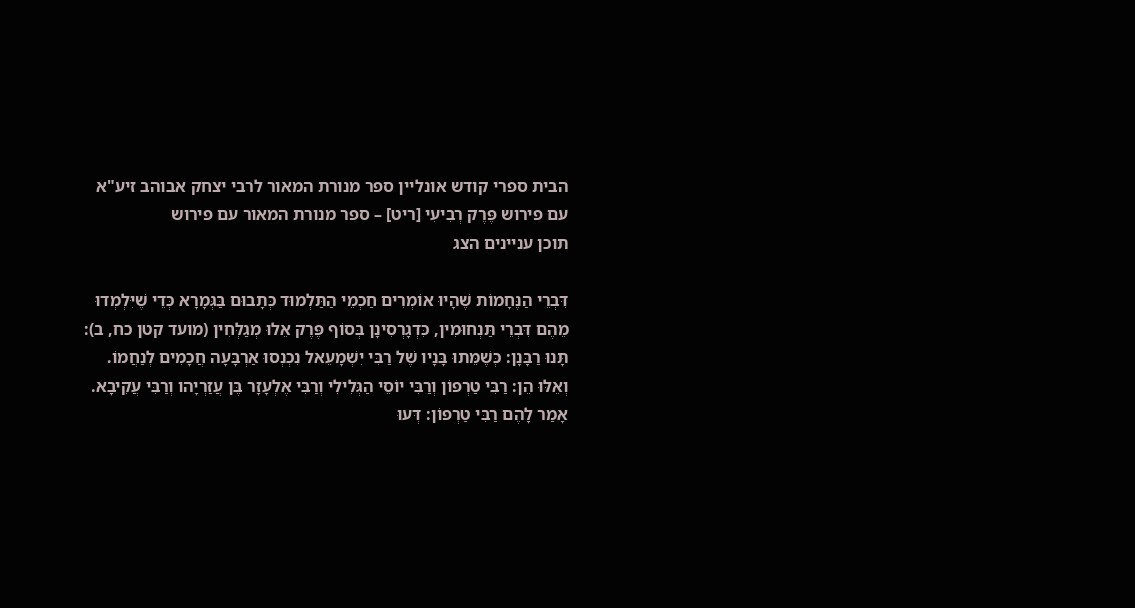הבית ספרי קודש אונליין ספר מנורת המאור לרבי יצחק אבוהב זיע"א עם פירוש פֶּרֶק רְבִיעִי [ריט] – ספר מנורת המאור עם פירוש
תוכן עניינים הצג

דִּבְרֵי הַנֶּחָמוֹת שֶׁהָיוּ אוֹמְרִים חַכְמֵי הַתַּלְמוּד כְּתָבוּם בַּגְּמָרָא כְּדֵי שֶׁיִּלְמְדוּ מֵהֶם דִּבְרֵי תַּנְחוּמִין, כִּדְגָרְסִינָן בְּסוֹף פֶּרֶק אֵלוּ מְגַלְּחִין (מועד קטן כח, ב): תָּנוּ רַבָּנָן: כְּשֶׁמֵּתוּ בָּנָיו שֶׁל רַבִּי יִשְׁמָעֵאל נִכְנְסוּ אַרְבָּעָה חֲכָמִים לְנַחֲמוֹ. וְאֵלּוּ הֵן: רַבִּי טַרְפוֹן וְרַבִּי יוֹסֵי הַגְּלִילִי וְרַבִּי אֶלְעָזָר בֶּן עֲזַרְיָהו וְרַבִּי עֲקִיבָא. אָמַר לָהֶם רַבִּי טַרְפוֹן: דְּעוּ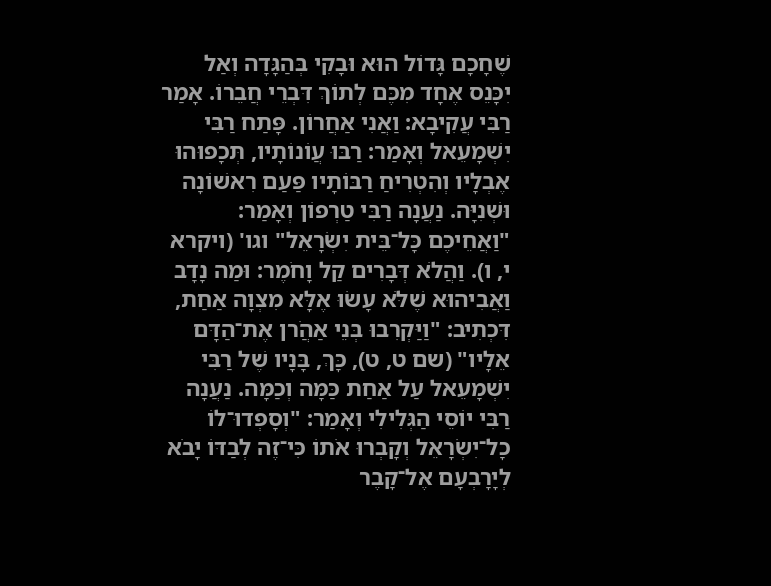שֶׁחָכָם גָּדוֹל הוּא וּבָקִי בְּהַגָּדָה וְאַל יִכָּנֵס אֶחָד מִכֶּם לְתוֹךְ דִּבְרֵי חֲבֵרוֹ. אָמַר רַבִּי עֲקִיבָא: וַאֲנִי אַחֲרוֹן. פָּתַח רַבִּי יִשְׁמָעֵאל וְאָמַר: רַבּוּ עֲוֹנוֹתָיו, תְּכָפוּהוּ אֶבְלָיו וְהִטְרִיחַ רַבּוֹתָיו פַּעַם רִאשׁוֹנָה וּשְׁנִיָּה. נַעֲנָה רַבִּי טַרְפוֹן וְאָמַר: "וַאֲחֵיכֶם כָּל־בֵּית יִשְׂרָאֵל" וגו' (ויקרא י, ו). וַהֲלֹא דְּבָרִים קַל וָחֹמֶר: וּמַה נָדָב וַאֲבִיהוּא שֶׁלֹּא עָשׂוּ אֶלָּא מִצְוָה אַחַת, דִּכְתִיב: "וַיַּקְרִבוּ בְּנֵי אַהֲֹרן אֶת־הַדָּם אֵלָיו" (שם ט, ט), כָּךְ, בָּנָיו שֶׁל רַבִּי יִשְׁמָעֵאל עַל אַחַת כַּמָּה וְכַמָּה. נַעֲנָה רַבִּי יוֹסֵי הַגְּלִילִי וְאָמַר: "וְסָפְדוּ־לוֹ כָל־יִשְׂרָאֵל וְקָבְרוּ אֹתוֹ כִּי־זֶה לְבַדּוֹ יָבֹא לְיָרָבְעָם אֶל־קָבֶר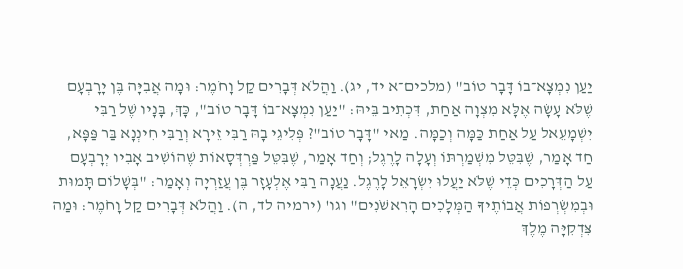יַעַן נִמְצָא־בוֹ דָּבָר טוֹב" (מלכים־א יד, יג). וַהֲלֹא דְּבָרִים קַל וָחֹמֶר: וּמָה אֲבִיָּה בֶּן יָרָבְעָם שֶׁלֹּא עָשָׂה אֶלָּא מִצְוָה אַחַת, דִּכְתִיב בֵּיהּ: "יַעַן נִמְצָא־בוֹ דָּבָר טוֹב", כָּךְ, בָּנָיו שֶׁל רַבִּי יִשְׁמָעֵאל עַל אַחַת כַּמָּה וְכַמָּה. מַאי "דָּבָר טוֹב"? פְּלִיגֵי בָהּ רַבִּי זֵירָא וְרַבִּי חִינְנָא בַּר פַּפָּא, חַד אָמַר, שֶׁבִּטֵּל מִשְׁמַרְתּוֹ וְעָלָה לָרֶגֶל; וְחַד אָמַר, שֶׁבִּטֵּל פַּרְדְּסָאוֹת שֶׁהוֹשִׁיב אָבִיו יְרָבְעָם עַל הַדְּרָכִים כְּדֵי שֶׁלֹּא יַעֲלוּ יִשְׂרָאֵל לָרֶגֶל. נַעֲנָה רַבִּי אֶלְעָזָר בֶּן עֲזַרְיָה וְאָמַר: "בְּשָׁלוֹם תָּמוּת וּבְמִשְׂרְפוֹת אֲבוֹתֶיךָ הַמְּלָכִים הָרִאשֹׁנִים" וגו' (ירמיה לד, ה). וַהֲלֹא דְּבָרִים קַל וָחֹמֶר: וּמַה צִּדְקִיָּה מֶלֶךְ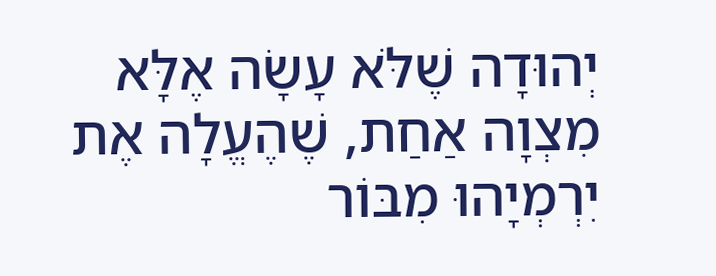יְהוּדָה שֶׁלֹּא עָשָׂה אֶלָּא מִצְוָה אַחַת, שֶׁהֶעֱלָה אֶת יִרְמְיָהוּ מִבּוֹר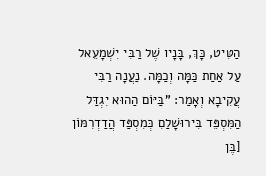הַטִּיט, כָּךְ, בָּנָיו שֶׁל רַבִּי יִשְׁמָעֵאל עַל אַחַת כַּמָּה וְכַמָּה. נַעֲנָה רַבִּי עֲקִיבָא וְאָמַר: "בַּיּוֹם הַהוּא יִגְדַּל הַמִּסְפֵּד בִּירוּשָׁלַםִ כְּמִסְפַּד הֲדַדְרִמּוֹן [בֶּן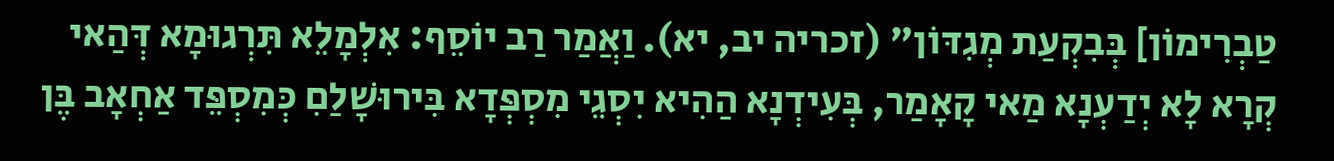טַבְרִימוֹן] בְּבִקְעַת מְגִדּוֹן" (זכריה יב, יא). וַאֲמַר רַב יוֹסֵף: אִלְמָלֵא תִּרְגוּמָא דְּהַאי קְרָא לָא יְדַעְנָא מַאי קָאָמַר, בְּעִידְנָא הַהִיא יִסְגֵי מִסְפְּדָא בִּירוּשָׁלַםִ כְּמִסְפֵּד אַחְאָב בֶּן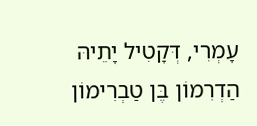עָמְרִי, דְּקָטִיל יָתֵיהּ הַדְרִמוֹן בֶּן טַבְרִימוֹן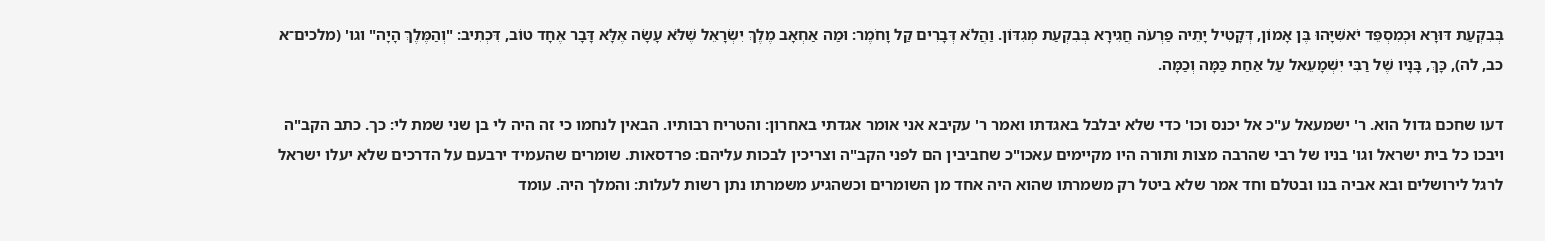בְּבִקְעַת דּוּרָא וּכְמִסְפֵּד יֹאשִׁיָּהוּ בֶּן אָמוֹן, דְּקָטִיל יָתֵיה פַרְעֹה חֲגִירָא בְּבִקְעַת מְגִדּוֹן. וַהֲלֹא דְּבָרִים קַל וָחֹמֶר: וּמַה אַחְאָב מֶלֶךְ יִשְׂרָאֵל שֶׁלֹּא עָשָׂה אֶלָּא דָּבָר אֶחָד טוֹב, דִּכְתִיב: "וְהַמֶּלֶךְ הָיָה" וגו' (מלכים־א כב, לה), כָּךְ, בָּנָיו שֶׁל רַבִּי יִשְׁמָעֵאל עַל אַחַת כַּמָּה וְכַמָּה.

דעו שחכם גדול הוא. ר' ישמעאל ע"כ אל יכנס וכו' כדי שלא יבלבל באגדתו ואמר ר' עקיבא אני אומר אגדתי באחרון: והטריח רבותיו. הבאין לנחמו כי זה היה לי בן שני שמת לי: כך. כתב הקב"ה ויבכו כל בית ישראל וגו' בניו של רבי שהרבה מצות ותורה היו מקיימים עאכו"כ שחביבין הם לפני הקב"ה וצריכין לבכות עליהם: פרדסאות. שומרים שהעמיד ירבעם על הדרכים שלא יעלו ישראל לרגל לירושלים ובא אביה בנו ובטלם וחד אמר שלא ביטל רק משמרתו שהוא היה אחד מן השומרים וכשהגיע משמרתו נתן רשות לעלות: והמלך היה. עומד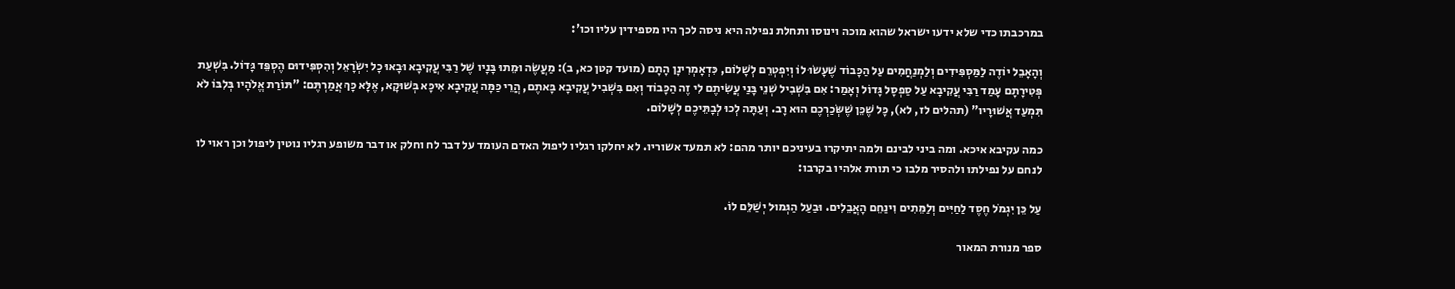במרכבתו כדי שלא ידעו ישראל שהוא מוכה וינוסו ותחלת נפילה היא ניסה לכך היו מספידין עליו וכו':

וְהָאָבֵל יוֹדֶה לַמַּסְפִּידִים וְלַמְנַחֲמִים עַל הַכָּבוֹד שֶׁעָשׂוּ לוֹ וְיִפְטְרֵם לְשָׁלוֹם, כִּדְאָמְרִינָן הָתָם (מועד קטן כא, ב): מַעֲשֶׂה וּמֵתוּ בָּנָיו שֶׁל רַבִּי עֲקִיבָא וּבָאוּ כָל יִשְׂרָאֵל וְהִסְפִּידוּם הֶסְפֵּד גָּדוֹל. בִּשְׁעַת פְּטִירָתָם עָמַד רַבִּי עֲקִיבָא עַל סַפְסָל גָּדוֹל וְאָמַר: אִם בִּשְׁבִיל שְׁנֵי בָּנַי עֲשִׂיתֶם לִי זֶה הַכָּבוֹד וְאִם בִּשְׁבִיל עֲקִיבָא בָּאתֶם, הֲרֵי כַּמָּה עֲקִיבָא אִיכָּא בְּשׁוּקָא, אֶלָּא כָּךְ אֲמַרְתֶּם: "תּוֹרַת אֱלֹהָיו בְּלִבּוֹ לֹא תִּמְעַד אֲשׁוּרָיו" (תהלים לז, לא), כָּל שֶׁכֵּן שֶׁשְּׂכַרְכֶם הוּא רָב. וְעַתָּה לְכוּ לְבָתֵּיכֶם לְשָׁלוֹם.

כמה עקיבא איכא. ומה ביני לבינם ולמה יתיקרו בעיניכם יותר מהם: לא תמעד אשוריו. לא יחלקו רגליו ליפול האדם העומד על דבר לח וחלק או דבר משופע רגליו נוטין ליפול וכן ראוי לו לנחם על נפילתו ולהסיר מלבו כי תורת אלהיו בקרבו:

עַל כֵּן יִגְמֹל חֶסֶד לַחַיִּים וְלַמֵּתִים וִינַחֵם הָאֲבֵלִים. וּבַעַל הַגְּמוּל יְשַׁלֵּם לוֹ.

ספר מנורת המאור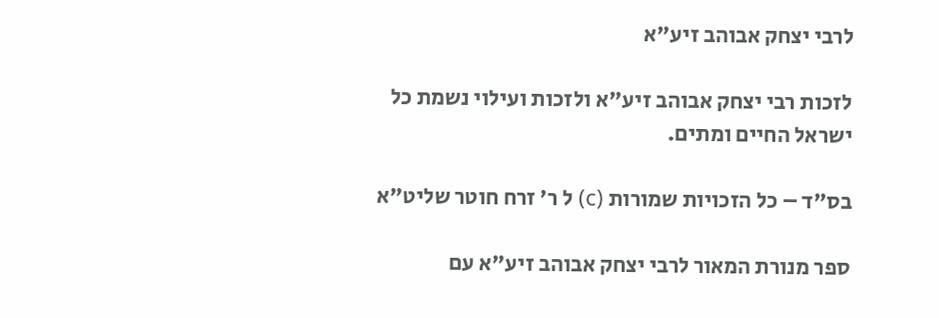לרבי יצחק אבוהב זיע"א

לזכות רבי יצחק אבוהב זיע"א ולזכות ועילוי נשמת כל ישראל החיים ומתים.

בס"ד – כל הזכויות שמורות (c) ל ר' זרח חוטר שליט"א

ספר מנורת המאור לרבי יצחק אבוהב זיע"א עם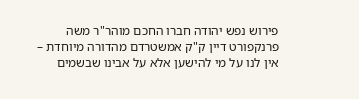פירוש נפש יהודה חברו החכם מוהר"ר משה פרנקפורט דיין ק"ק אמשטרדם מהדורה מיוחדת – אין לנו על מי להישען אלא על אבינו שבשמים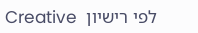לפי רישיון  Creative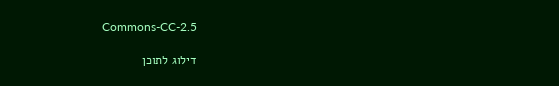Commons-CC-2.5

דילוג לתוכן